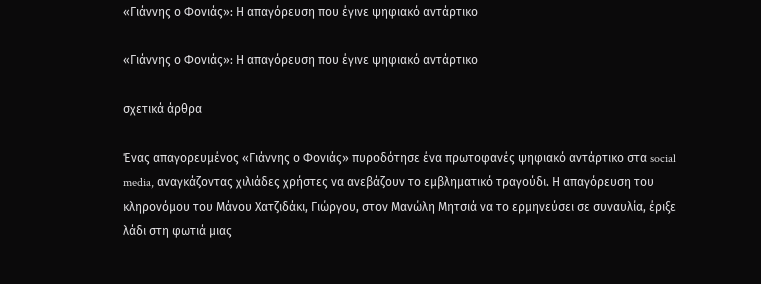«Γιάννης ο Φονιάς»: Η απαγόρευση που έγινε ψηφιακό αντάρτικο

«Γιάννης ο Φονιάς»: Η απαγόρευση που έγινε ψηφιακό αντάρτικο

σχετικά άρθρα

Ένας απαγορευμένος «Γιάννης ο Φονιάς» πυροδότησε ένα πρωτοφανές ψηφιακό αντάρτικο στα social media, αναγκάζοντας χιλιάδες χρήστες να ανεβάζουν το εμβληματικό τραγούδι. Η απαγόρευση του κληρονόμου του Μάνου Χατζιδάκι, Γιώργου, στον Μανώλη Μητσιά να το ερμηνεύσει σε συναυλία, έριξε λάδι στη φωτιά μιας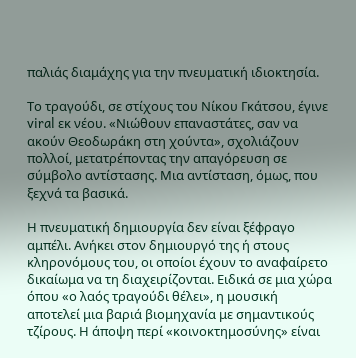παλιάς διαμάχης για την πνευματική ιδιοκτησία.

Το τραγούδι, σε στίχους του Νίκου Γκάτσου, έγινε viral εκ νέου. «Νιώθουν επαναστάτες, σαν να ακούν Θεοδωράκη στη χούντα», σχολιάζουν πολλοί, μετατρέποντας την απαγόρευση σε σύμβολο αντίστασης. Μια αντίσταση, όμως, που ξεχνά τα βασικά.

Η πνευματική δημιουργία δεν είναι ξέφραγο αμπέλι. Ανήκει στον δημιουργό της ή στους κληρονόμους του, οι οποίοι έχουν το αναφαίρετο δικαίωμα να τη διαχειρίζονται. Ειδικά σε μια χώρα όπου «ο λαός τραγούδι θέλει», η μουσική αποτελεί μια βαριά βιομηχανία με σημαντικούς τζίρους. Η άποψη περί «κοινοκτημοσύνης» είναι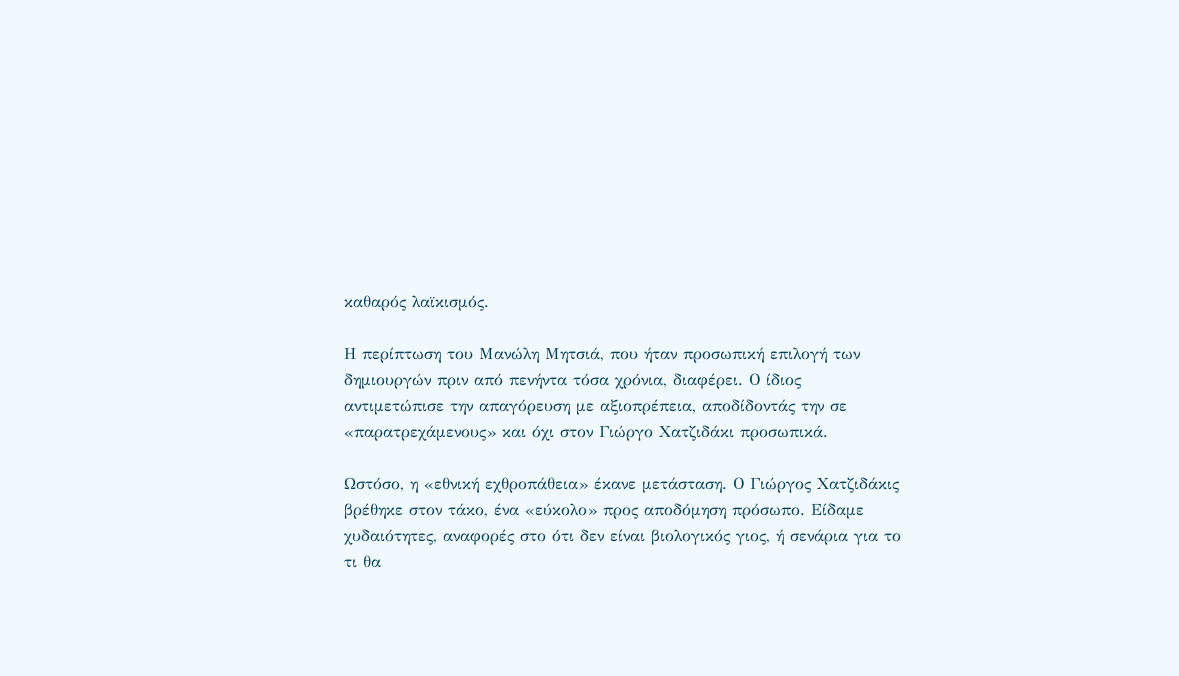καθαρός λαϊκισμός.

Η περίπτωση του Μανώλη Μητσιά, που ήταν προσωπική επιλογή των δημιουργών πριν από πενήντα τόσα χρόνια, διαφέρει. Ο ίδιος αντιμετώπισε την απαγόρευση με αξιοπρέπεια, αποδίδοντάς την σε «παρατρεχάμενους» και όχι στον Γιώργο Χατζιδάκι προσωπικά.

Ωστόσο, η «εθνική εχθροπάθεια» έκανε μετάσταση. Ο Γιώργος Χατζιδάκις βρέθηκε στον τάκο, ένα «εύκολο» προς αποδόμηση πρόσωπο. Είδαμε χυδαιότητες, αναφορές στο ότι δεν είναι βιολογικός γιος, ή σενάρια για το τι θα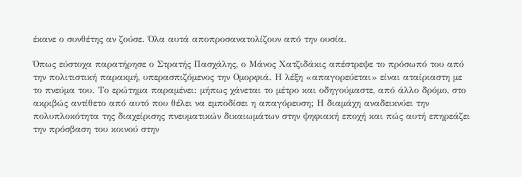έκανε ο συνθέτης αν ζούσε. Όλα αυτά αποπροσανατολίζουν από την ουσία.

Όπως εύστοχα παρατήρησε ο Στρατής Πασχάλης, ο Μάνος Χατζιδάκις απέστρεψε το πρόσωπό του από την πολιτιστική παρακμή, υπερασπιζόμενος την Ομορφιά. Η λέξη «απαγορεύεται» είναι αταίριαστη με το πνεύμα του. Το ερώτημα παραμένει: μήπως χάνεται το μέτρο και οδηγούμαστε, από άλλο δρόμο, στο ακριβώς αντίθετο από αυτό που θέλει να εμποδίσει η απαγόρευση; Η διαμάχη αναδεικνύει την πολυπλοκότητα της διαχείρισης πνευματικών δικαιωμάτων στην ψηφιακή εποχή και πώς αυτή επηρεάζει την πρόσβαση του κοινού στην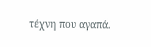τέχνη που αγαπά.